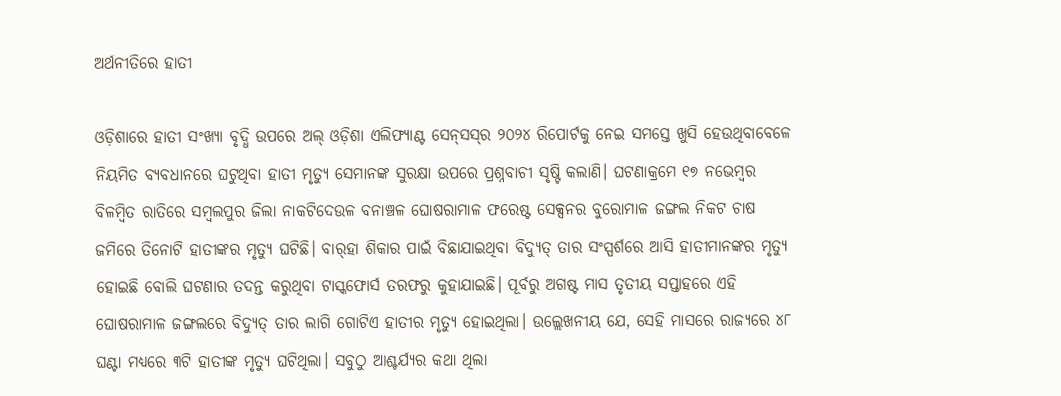ଅର୍ଥନୀତିରେ ହାତୀ

ଓଡ଼ିଶାରେ ହାତୀ ସଂଖ୍ୟା ବୃଦ୍ଧି ଉପରେ ଅଲ୍‌ ଓଡ଼ିଶା ଏଲିଫ୍ୟାଣ୍ଟ ସେନ୍‌ସସ୍‌ର ୨୦୨୪ ରିପୋର୍ଟକୁ ନେଇ ସମସ୍ତେ ଖୁସି ହେଉଥିବାବେଳେ ନିୟମିତ ବ୍ୟବଧାନରେ ଘଟୁଥିବା ହାତୀ ମୃତ୍ୟୁ ସେମାନଙ୍କ ସୁରକ୍ଷା ଉପରେ ପ୍ରଶ୍ନବାଚୀ ସୃଷ୍ଟି କଲାଣି। ଘଟଣାକ୍ରମେ ୧୭ ନଭେମ୍ବର ବିଳମ୍ବିତ ରାତିରେ ସମ୍ବଲପୁର ଜିଲା ନାକଟିଦେଉଳ ବନାଞ୍ଚଳ ଘୋଷରାମାଳ ଫରେଷ୍ଟ ସେକ୍ସନର ବୁରୋମାଳ ଜଙ୍ଗଲ ନିକଟ ଚାଷ ଜମିରେ ତିନୋଟି ହାତୀଙ୍କର ମୃତ୍ୟୁ ଘଟିଛି। ବାର୍‌ହା ଶିକାର ପାଇଁ ବିଛାଯାଇଥିବା ବିଦ୍ୟୁତ୍‌ ତାର ସଂସ୍ପର୍ଶରେ ଆସି ହାତୀମାନଙ୍କର ମୃତ୍ୟୁ ହୋଇଛି ବୋଲି ଘଟଣାର ତଦନ୍ତ କରୁଥିବା ଟାସ୍କଫୋର୍ସ ତରଫରୁ କୁହାଯାଇଛି। ପୂର୍ବରୁ ଅଗଷ୍ଟ ମାସ ତୃତୀୟ ସପ୍ତାହରେ ଏହି ଘୋଷରାମାଳ ଜଙ୍ଗଲରେ ବିଦ୍ୟୁତ୍‌ ତାର ଲାଗି ଗୋଟିଏ ହାତୀର ମୃତ୍ୟୁ ହୋଇଥିଲା। ଉଲ୍ଲେଖନୀୟ ଯେ, ସେହି ମାସରେ ରାଜ୍ୟରେ ୪୮ ଘଣ୍ଟା ମଧ୍ୟରେ ୩ଟି ହାତୀଙ୍କ ମୃତ୍ୟୁ ଘଟିଥିଲା। ସବୁଠୁ ଆଶ୍ଚର୍ଯ୍ୟର କଥା ଥିଲା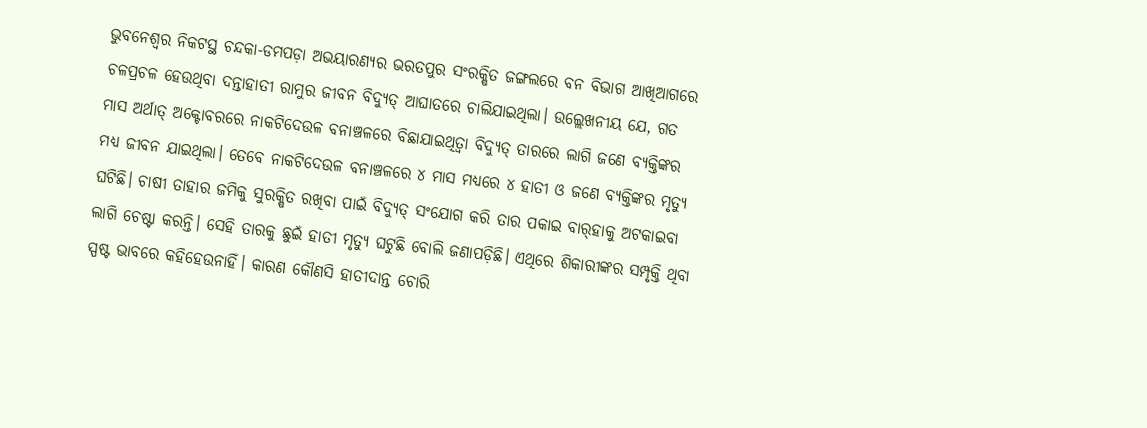ଭୁବନେଶ୍ୱର ନିକଟସ୍ଥ ଚନ୍ଦକା-ଡମପଡ଼ା ଅଭୟାରଣ୍ୟର ଭରତପୁର ସଂରକ୍ଷିତ ଜଙ୍ଗଲରେ ବନ ବିଭାଗ ଆଖିଆଗରେ ଚଳପ୍ରଚଳ ହେଉଥିବା ଦନ୍ତାହାତୀ ରାମୁର ଜୀବନ ବିଦ୍ୟୁତ୍‌ ଆଘାତରେ ଚାଲିଯାଇଥିଲା। ଉଲ୍ଲେଖନୀୟ ଯେ, ଗତ ମାସ ଅର୍ଥାତ୍‌ ଅକ୍ଟୋବରରେ ନାକଟିଦେଉଳ ବନାଞ୍ଚଳରେ ବିଛାଯାଇଥିତ୍ବା ବିଦ୍ୟୁତ୍‌ ତାରରେ ଲାଗି ଜଣେ ବ୍ୟକ୍ତିଙ୍କର ମଧ୍ୟ ଜୀବନ ଯାଇଥିଲା। ତେବେ ନାକଟିଦେଉଳ ବନାଞ୍ଚଳରେ ୪ ମାସ ମଧ୍ୟରେ ୪ ହାତୀ ଓ ଜଣେ ବ୍ୟକ୍ତିଙ୍କର ମୃତ୍ୟୁ ଘଟିଛି। ଚାଷୀ ତାହାର ଜମିକୁ ସୁରକ୍ଷିତ ରଖିବା ପାଇଁ ବିଦ୍ୟୁତ୍‌ ସଂଯୋଗ କରି ତାର ପକାଇ ବାର୍‌ହାକୁ ଅଟକାଇବା ଲାଗି ଚେଷ୍ଟା କରନ୍ତି। ସେହି ତାରକୁ ଛୁଇଁ ହାତୀ ମୃତ୍ୟୁ ଘଟୁଛି ବୋଲି ଜଣାପଡ଼ିଛି। ଏଥିରେ ଶିକାରୀଙ୍କର ସମ୍ପୃକ୍ତି ଥିବା ସ୍ପଷ୍ଟ ଭାବରେ କହିହେଉନାହିଁ। କାରଣ କୌଣସି ହାତୀଦାନ୍ତ ଚୋରି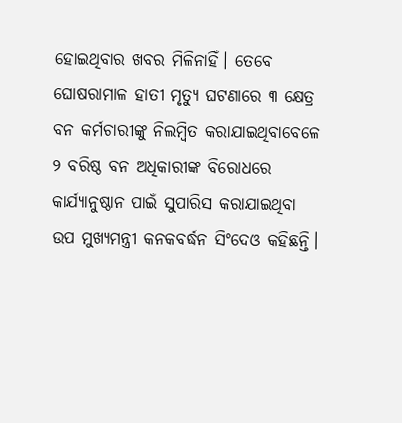ହୋଇଥିବାର ଖବର ମିଳିନାହିଁ। ତେବେ ଘୋଷରାମାଳ ହାତୀ ମୃତ୍ୟୁ ଘଟଣାରେ ୩ କ୍ଷେତ୍ର ବନ କର୍ମଚାରୀଙ୍କୁ ନିଲମ୍ବିତ କରାଯାଇଥିବାବେଳେ ୨ ବରିଷ୍ଠ ବନ ଅଧିକାରୀଙ୍କ ବିରୋଧରେ କାର୍ଯ୍ୟାନୁଷ୍ଠାନ ପାଇଁ ସୁପାରିସ କରାଯାଇଥିବା ଉପ ମୁଖ୍ୟମନ୍ତ୍ରୀ କନକବର୍ଦ୍ଧନ ସିଂଦେଓ କହିଛନ୍ତି।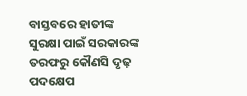ବାସ୍ତବରେ ହାତୀଙ୍କ ସୁରକ୍ଷା ପାଇଁ ସରକାରଙ୍କ ତରଫରୁ କୌଣସି ଦୃଢ଼ ପଦକ୍ଷେପ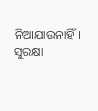ନିଆଯାଉନାହିଁ। ସୁରକ୍ଷା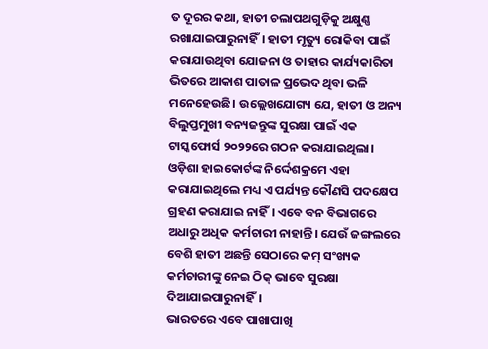ତ ଦୂରର କଥା, ହାତୀ ଚଲାପଥଗୁଡ଼ିକୁ ଅକ୍ଷୁଣ୍ଣ ରଖାଯାଇପାରୁନାହିଁ। ହାତୀ ମୃତ୍ୟୁ ରୋକିବା ପାଇଁ କରାଯାଉଥିବା ଯୋଜନା ଓ ତାହାର କାର୍ଯ୍ୟକାରିତା ଭିତରେ ଆକାଶ ପାତାଳ ପ୍ରଭେଦ ଥିବା ଭଳି ମନେହେଉଛି। ଉଲ୍ଲେଖଯୋଗ୍ୟ ଯେ, ହାତୀ ଓ ଅନ୍ୟ ବିଲୁପ୍ତମୁଖୀ ବନ୍ୟଜନ୍ତୁଙ୍କ ସୁରକ୍ଷା ପାଇଁ ଏକ ଟାସ୍କଫୋର୍ସ ୨୦୨୨ରେ ଗଠନ କରାଯାଇଥିଲା। ଓଡ଼ିଶା ହାଇକୋର୍ଟଙ୍କ ନିର୍ଦ୍ଦେଶକ୍ରମେ ଏହା କରାଯାଇଥିଲେ ମଧ୍ୟ ଏ ପର୍ଯ୍ୟନ୍ତ କୌଣସି ପଦକ୍ଷେପ ଗ୍ରହଣ କରାଯାଇ ନାହିଁ। ଏବେ ବନ ବିଭାଗରେ ଅଧାରୁ ଅଧିକ କର୍ମଚାରୀ ନାହାନ୍ତି। ଯେଉଁ ଜଙ୍ଗଲରେ ବେଶି ହାତୀ ଅଛନ୍ତି ସେଠାରେ କମ୍‌ ସଂଖ୍ୟକ କର୍ମଚାରୀଙ୍କୁ ନେଇ ଠିକ୍‌ ଭାବେ ସୁରକ୍ଷା ଦିଆଯାଇପାରୁନାହିଁ।
ଭାରତରେ ଏବେ ପାଖାପାଖି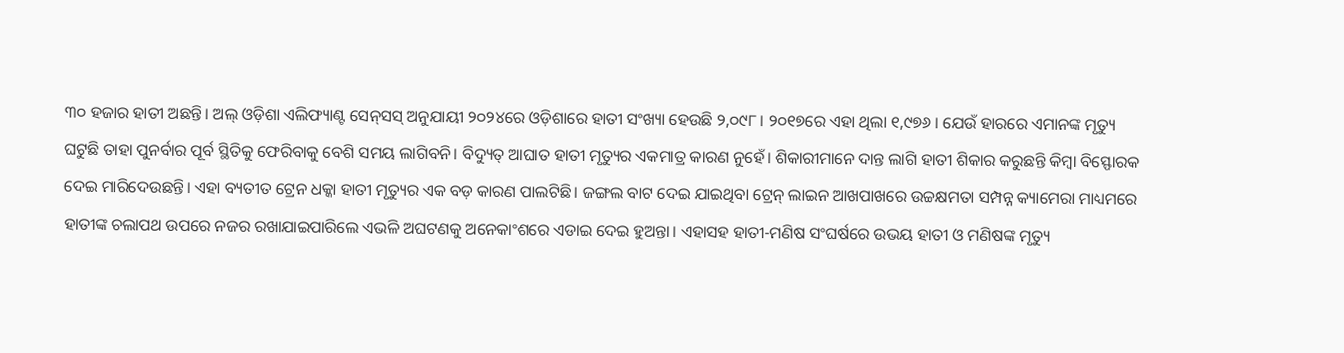୩୦ ହଜାର ହାତୀ ଅଛନ୍ତି। ଅଲ୍‌ ଓଡ଼ିଶା ଏଲିଫ୍ୟାଣ୍ଟ ସେନ୍‌ସସ୍‌ ଅନୁଯାୟୀ ୨୦୨୪ରେ ଓଡ଼ିଶାରେ ହାତୀ ସଂଖ୍ୟା ହେଉଛି ୨,୦୯୮। ୨୦୧୭ରେ ଏହା ଥିଲା ୧,୯୭୬ । ଯେଉଁ ହାରରେ ଏମାନଙ୍କ ମୃତ୍ୟୁ ଘଟୁଛି ତାହା ପୁନର୍ବାର ପୂର୍ବ ସ୍ଥିତିକୁ ଫେରିବାକୁ ବେଶି ସମୟ ଲାଗିବନି। ବିଦ୍ୟୁତ୍‌ ଆଘାତ ହାତୀ ମୃତ୍ୟୁର ଏକମାତ୍ର କାରଣ ନୁହେଁ। ଶିକାରୀମାନେ ଦାନ୍ତ ଲାଗି ହାତୀ ଶିକାର କରୁଛନ୍ତି କିମ୍ବା ବିସ୍ଫୋରକ ଦେଇ ମାରିଦେଉଛନ୍ତି। ଏହା ବ୍ୟତୀତ ଟ୍ରେନ ଧକ୍କା ହାତୀ ମୃତ୍ୟୁର ଏକ ବଡ଼ କାରଣ ପାଲଟିଛି। ଜଙ୍ଗଲ ବାଟ ଦେଇ ଯାଇଥିବା ଟ୍ରେନ୍‌ ଲାଇନ ଆଖପାଖରେ ଉଚ୍ଚକ୍ଷମତା ସମ୍ପନ୍ନ କ୍ୟାମେରା ମାଧ୍ୟମରେ ହାତୀଙ୍କ ଚଲାପଥ ଉପରେ ନଜର ରଖାଯାଇପାରିଲେ ଏଭଳି ଅଘଟଣକୁ ଅନେକାଂଶରେ ଏଡାଇ ଦେଇ ହୁଅନ୍ତା। ଏହାସହ ହାତୀ-ମଣିଷ ସଂଘର୍ଷରେ ଉଭୟ ହାତୀ ଓ ମଣିଷଙ୍କ ମୃତ୍ୟୁ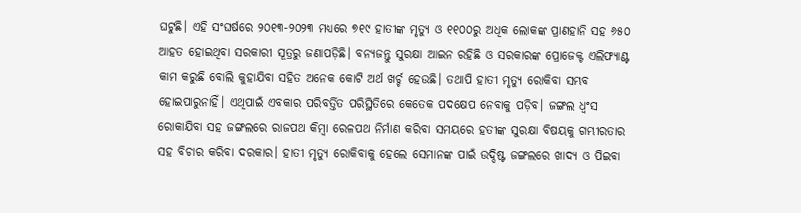ଘଟୁଛି। ଏହି ସଂଘର୍ଷରେ ୨୦୧୩-୨୦୨୩ ମଧ୍ୟରେ ୭୧୯ ହାତୀଙ୍କ ମୃତ୍ୟୁ ଓ ୧୧୦୦ରୁ ଅଧିକ ଲୋକଙ୍କ ପ୍ରାଣହାନି ସହ ୬୫୦ ଆହତ ହୋଇଥିବା ସରକାରୀ ସୂତ୍ରରୁ ଜଣାପଡ଼ିଛି। ବନ୍ୟଜନ୍ତୁ ସୁରକ୍ଷା ଆଇନ ରହିଛି ଓ ସରକାରଙ୍କ ପ୍ରୋଜେକ୍ଟ ଏଲିଫ୍ୟାଣ୍ଟ କାମ କରୁଛି ବୋଲି କୁହାଯିବା ସହିତ ଅନେକ କୋଟି ଅର୍ଥ ଖର୍ଚ୍ଚ ହେଉଛି। ତଥାପି ହାତୀ ମୃତ୍ୟୁ ରୋକିବା ସମ୍ଭବ ହୋଇପାରୁନାହିଁ। ଏଥିପାଇଁ ଏବକାର ପରିବର୍ତ୍ତିତ ପରିସ୍ଥିତିରେ କେତେକ ପଦକ୍ଷେପ ନେବାକୁ ପଡ଼ିବ। ଜଙ୍ଗଲ ଧ୍ୱଂସ ରୋକାଯିବା ସହ ଜଙ୍ଗଲରେ ରାଜପଥ କିମ୍ବା ରେଳପଥ ନିର୍ମାଣ କରିବା ସମୟରେ ହତୀଙ୍କ ସୁରକ୍ଷା ବିଷୟକୁ ଗମ୍ଭୀରତାର ସହ ବିଚାର କରିବା ଦରକାର। ହାତୀ ମୃତ୍ୟୁ ରୋକିବାକୁ ହେଲେ ସେମାନଙ୍କ ପାଇଁ ଉଦ୍ଦିଷ୍ଟ ଜଙ୍ଗଲରେ ଖାଦ୍ୟ ଓ ପିଇବା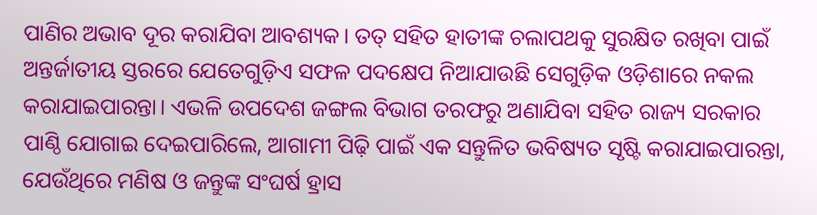ପାଣିର ଅଭାବ ଦୂର କରାଯିବା ଆବଶ୍ୟକ। ତତ୍‌ ସହିତ ହାତୀଙ୍କ ଚଲାପଥକୁ ସୁରକ୍ଷିତ ରଖିବା ପାଇଁ ଅନ୍ତର୍ଜାତୀୟ ସ୍ତରରେ ଯେତେଗୁଡ଼ିଏ ସଫଳ ପଦକ୍ଷେପ ନିଆଯାଉଛି ସେଗୁଡ଼ିକ ଓଡ଼ିଶାରେ ନକଲ କରାଯାଇପାରନ୍ତା। ଏଭଳି ଉପଦେଶ ଜଙ୍ଗଲ ବିଭାଗ ତରଫରୁ ଅଣାଯିବା ସହିତ ରାଜ୍ୟ ସରକାର ପାଣ୍ଠି ଯୋଗାଇ ଦେଇପାରିଲେ, ଆଗାମୀ ପିଢ଼ି ପାଇଁ ଏକ ସନ୍ତୁଳିତ ଭବିଷ୍ୟତ ସୃଷ୍ଟି କରାଯାଇପାରନ୍ତା, ଯେଉଁଥିରେ ମଣିଷ ଓ ଜନ୍ତୁଙ୍କ ସଂଘର୍ଷ ହ୍ରାସ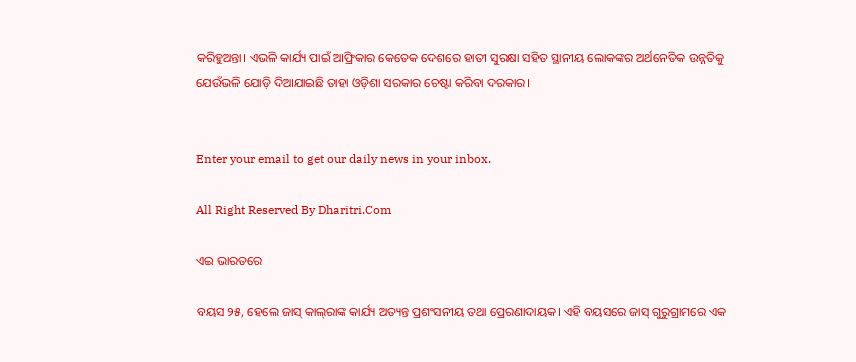କରିହୁଅନ୍ତା। ଏଭଳି କାର୍ଯ୍ୟ ପାଇଁ ଆଫ୍ରିକାର କେତେକ ଦେଶରେ ହାତୀ ସୁରକ୍ଷା ସହିତ ସ୍ଥାନୀୟ ଲୋକଙ୍କର ଅର୍ଥନେତିକ ଉନ୍ନତିକୁ ଯେଉଁଭଳି ଯୋଡ଼ି ଦିଆଯାଇଛି ତାହା ଓଡ଼ିଶା ସରକାର ଚେଷ୍ଟା କରିବା ଦରକାର।


Enter your email to get our daily news in your inbox.

All Right Reserved By Dharitri.Com

ଏଇ ଭାରତରେ

ବୟସ ୨୫, ହେଲେ ଜାସ୍‌ କାଲ୍‌ରାଙ୍କ କାର୍ଯ୍ୟ ଅତ୍ୟନ୍ତ ପ୍ରଶଂସନୀୟ ତଥା ପ୍ରେରଣାଦାୟକ। ଏହି ବୟସରେ ଜାସ୍‌ ଗୁରୁଗ୍ରାମରେ ଏକ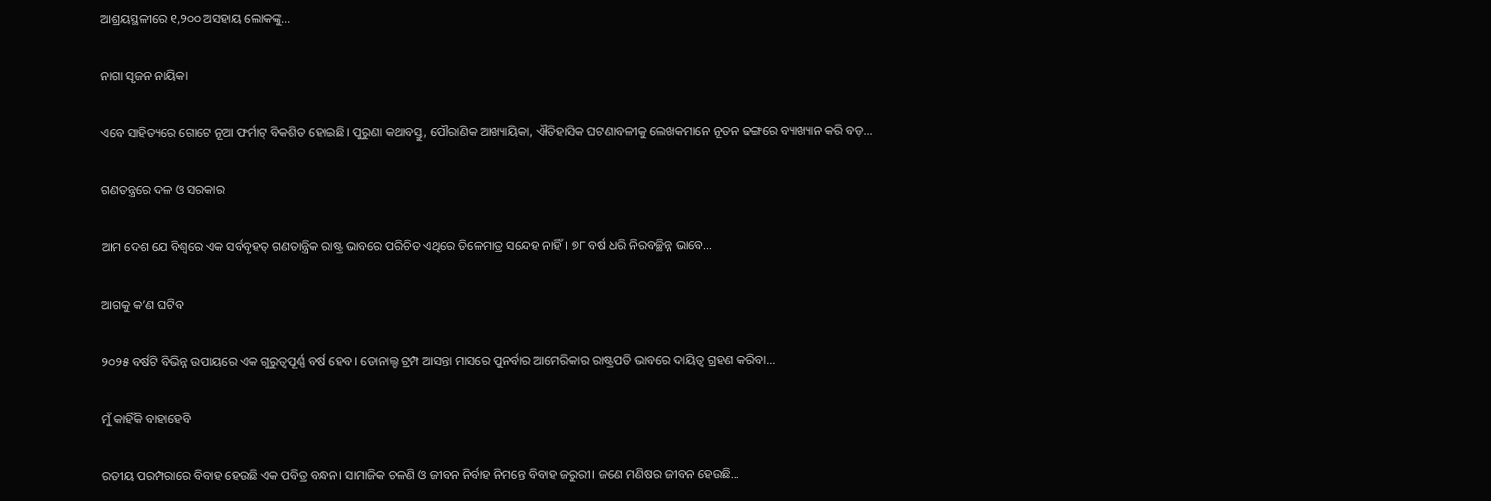ଆଶ୍ରୟସ୍ଥଳୀରେ ୧,୨୦୦ ଅସହାୟ ଲୋକଙ୍କୁ...

ନାଗା ସୃଜନ ନାୟିକା

ଏବେ ସାହିତ୍ୟରେ ଗୋଟେ ନୂଆ ଫର୍ମାଟ୍‌ ବିକଶିତ ହୋଇଛି। ପୁରୁଣା କଥାବସ୍ତୁ, ପୌରାଣିକ ଆଖ୍ୟାୟିକା, ଐତିହାସିକ ଘଟଣାବଳୀକୁ ଲେଖକମାନେ ନୂତନ ଢଙ୍ଗରେ ବ୍ୟାଖ୍ୟାନ କରି ବଡ଼...

ଗଣତନ୍ତ୍ରରେ ଦଳ ଓ ସରକାର

ଆମ ଦେଶ ଯେ ବିଶ୍ୱରେ ଏକ ସର୍ବବୃହତ୍‌ ଗଣତାନ୍ତ୍ରିକ ରାଷ୍ଟ୍ର ଭାବରେ ପରିଚିତ ଏଥିରେ ତିଳେମାତ୍ର ସନ୍ଦେହ ନାହିଁ। ୭୮ ବର୍ଷ ଧରି ନିରବଚ୍ଛିନ୍ନ ଭାବେ...

ଆଗକୁ କ’ଣ ଘଟିବ

୨୦୨୫ ବର୍ଷଟି ବିଭିନ୍ନ ଉପାୟରେ ଏକ ଗୁରୁତ୍ୱପୂର୍ଣ୍ଣ ବର୍ଷ ହେବ। ଡୋନାଲ୍ଡ ଟ୍ରମ୍ପ ଆସନ୍ତା ମାସରେ ପୁନର୍ବାର ଆମେରିକାର ରାଷ୍ଟ୍ରପତି ଭାବରେ ଦାୟିତ୍ୱ ଗ୍ରହଣ କରିବା...

ମୁଁ କାହିଁକି ବାହାହେବି

ରତୀୟ ପରମ୍ପରାରେ ବିବାହ ହେଉଛି ଏକ ପବିତ୍ର ବନ୍ଧନ। ସାମାଜିକ ଚଳଣି ଓ ଜୀବନ ନିର୍ବାହ ନିମନ୍ତେ ବିବାହ ଜରୁରୀ। ଜଣେ ମଣିଷର ଜୀବନ ହେଉଛି...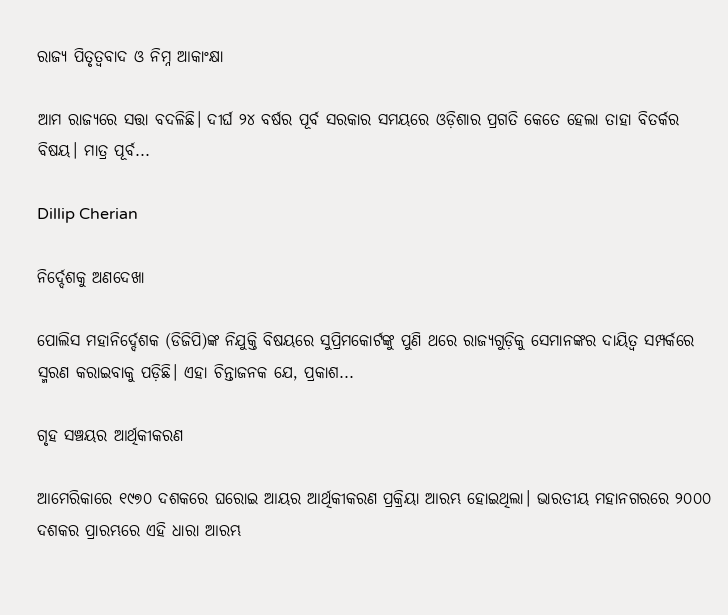ରାଜ୍ୟ ପିତୃତ୍ୱବାଦ ଓ ନିମ୍ନ ଆକାଂକ୍ଷା

ଆମ ରାଜ୍ୟରେ ସତ୍ତା ବଦଳିଛି। ଦୀର୍ଘ ୨୪ ବର୍ଷର ପୂର୍ବ ସରକାର ସମୟରେ ଓଡ଼ିଶାର ପ୍ରଗତି କେତେ ହେଲା ତାହା ବିତର୍କର ବିଷୟ। ମାତ୍ର ପୂର୍ବ...

Dillip Cherian

ନିର୍ଦ୍ଦେଶକୁ ଅଣଦେଖା

ପୋଲିସ ମହାନିର୍ଦ୍ଦେଶକ (ଡିଜିପି)ଙ୍କ ନିଯୁକ୍ତି ବିଷୟରେ ସୁପ୍ରିମକୋର୍ଟଙ୍କୁ ପୁଣି ଥରେ ରାଜ୍ୟଗୁଡ଼ିକୁ ସେମାନଙ୍କର ଦାୟିତ୍ୱ ସମ୍ପର୍କରେ ସ୍ମରଣ କରାଇବାକୁ ପଡ଼ିଛି। ଏହା ଚିନ୍ତାଜନକ ଯେ, ପ୍ରକାଶ...

ଗୃହ ସଞ୍ଚୟର ଆର୍ଥିକୀକରଣ

ଆମେରିକାରେ ୧୯୭୦ ଦଶକରେ ଘରୋଇ ଆୟର ଆର୍ଥିକୀକରଣ ପ୍ରକ୍ରିୟା ଆରମ୍ଭ ହୋଇଥିଲା। ଭାରତୀୟ ମହାନଗରରେ ୨୦୦୦ ଦଶକର ପ୍ରାରମ୍ଭରେ ଏହି ଧାରା ଆରମ୍ଭ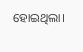ହୋଇଥିଲା।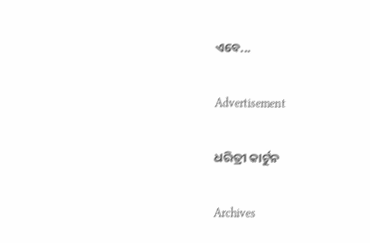ଏବେ...

Advertisement

ଧରିତ୍ରୀ କାର୍ଟୁନ

Archives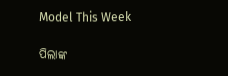Model This Week

ପିଲାଙ୍କ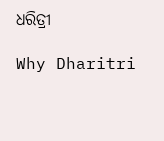ଧରିତ୍ରୀ

Why Dharitri